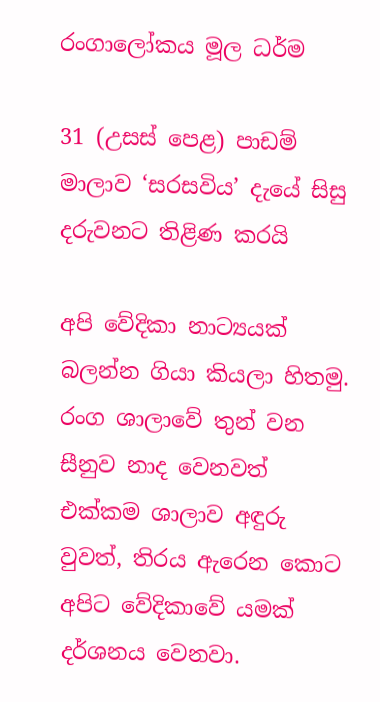රංගාලෝකය මූල ධර්ම

31 (උසස් පෙළ) පාඩම් මාලාව ‘සරසවිය’ දැයේ සිසු දරුවනට තිළිණ කරයි

අපි වේදිකා නාට්‍යයක් බලන්න ගියා කියලා හිතමු. රංග ශාලාවේ තුන් වන සීනුව නාද වෙනවත් එක්කම ශාලාව අඳුරු වුවත්, තිරය ඇරෙන කොට අපිට වේදිකාවේ යමක් දර්ශනය වෙනවා.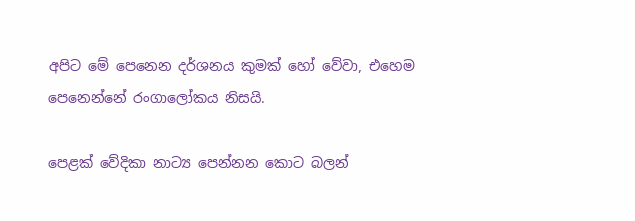අපිට මේ පෙනෙන දර්ශනය කුමක් හෝ වේවා, එහෙම පෙනෙන්නේ රංගාලෝකය නිසයි.

පෙළක් වේදිකා නාට්‍ය පෙන්නන කොට බලන්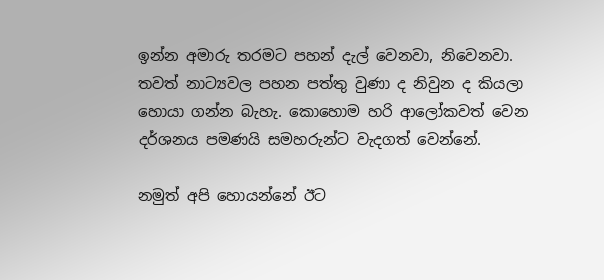ඉන්න අමාරු තරමට පහන් දැල් වෙනවා, නිවෙනවා. තවත් නාට්‍යවල පහන පත්තු වුණා ද නිවුන ද කියලා හොයා ගන්න බැහැ. කොහොම හරි ආලෝකවත් වෙන දර්ශනය පමණයි සමහරුන්ට වැදගත් වෙන්නේ.

නමුත් අපි හොයන්නේ ඊට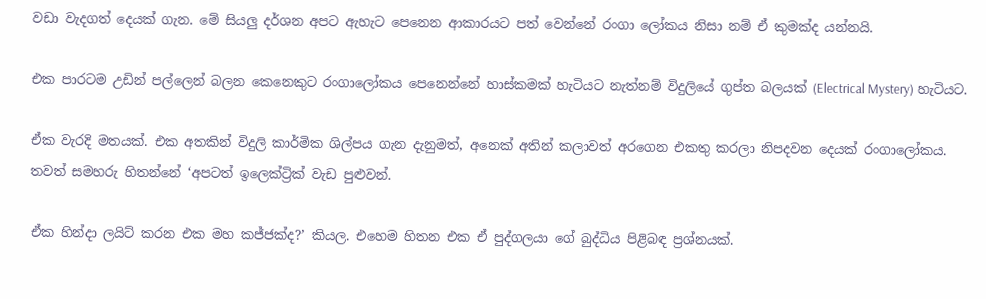වඩා වැදගත් දෙයක් ගැන. මේ සියලු දර්ශන අපට ඇහැට පෙනෙන ආකාරයට පත් වෙන්නේ රංගා ලෝකය නිසා නම් ඒ කුමක්ද යන්නයි.

එක පාරටම උඩින් පල්ලෙන් බලන කෙනෙකුට රංගාලෝකය පෙනෙන්නේ හාස්කමක් හැටියට නැත්නම් විදුලියේ ගුප්ත බලයක් (Electrical Mystery) හැටියට.

ඒක වැරදි මතයක්. එක අතකින් විදුලි කාර්මික ශිල්පය ගැන දැනුමත්, අනෙක් අතින් කලාවත් අරගෙන එකතු කරලා නිපදවන දෙයක් රංගාලෝකය. තවත් සමහරු හිතන්නේ ‘අපටත් ඉලෙක්ට්‍රික් වැඩ පුළුවන්.

ඒක හින්දා ලයිට් කරන එක මහ කජ්ජක්ද?’ කියල. එහෙම හිතන එක ඒ පුද්ගලයා ගේ බුද්ධිය පිළිබඳ ප්‍රශ්නයක්.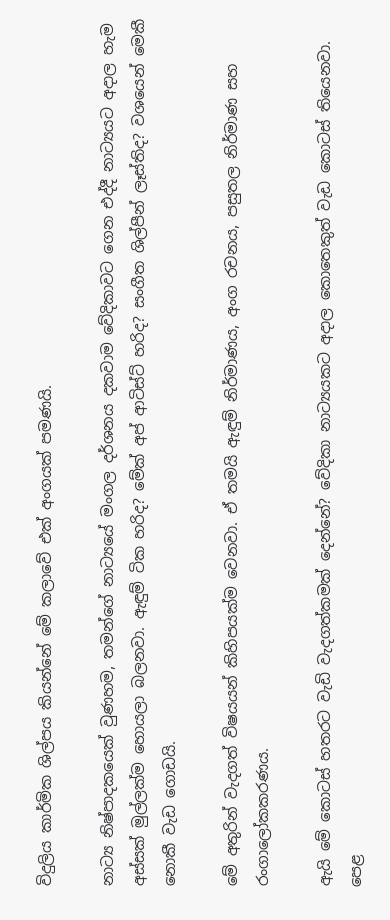විදුලිය කාර්මික ශිල්පය කියන්නේ මේ කලාවේ එක් අංගයක් පමණයි.

නාට්‍ය නිෂ්පාදකයෙක් වුණහම, තමන්ගේ නාට්‍යයේ මංගල දර්ශනය දකවාම වේදිකාවට ගෙන එද්දී නාට්‍යයට අදාල හැම අස්සක් මුල්ලක්ම හොයලා බලනවා. ඇඳුම් ටික හරිද? මේක් අප් ආටිස්ට් හරිද? සංගීත ශිල්පීන් ලෑස්තිද? වශයෙන් මෙකී නොකී වැඩ ගොඩයි.

මේ අතුරින් වැදගත් විෂයයන් කිහිපයක්ම වෙනවා. ඒ තමයි ඇඳුම් නිර්මාණය, අංග රචනය, පසුතල නිර්මාණ සහ රංගාලෝකකරණය.

ඇයි මේ කොටස් හතරට වැඩි වැදගත්කමක් දෙන්නේ? වේදිකා නාට්‍යයකට අදාල කොතෙකුත් වැඩ කොටස් තියෙනවා. පෙළ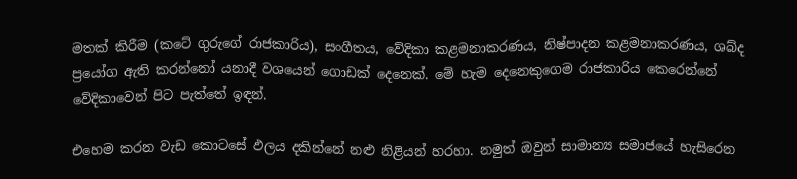මතක් කිරීම (කටේ ගුරුගේ රාජකාරිය), සංගීතය, වේදිකා කළමනාකරණය, නිෂ්පාදන කළමනාකරණය, ශබ්ද ප්‍රයෝග ඇති කරන්නෝ යනාදී වශයෙන් ගොඩක් දෙනෙක්. මේ හැම දෙනෙකුගෙම රාජකාරිය කෙරෙන්නේ වේදිකාවෙන් පිට පැත්තේ ඉඳන්.

එහෙම කරන වැඩ කොටසේ ඵලය දකින්නේ නළු නිළියන් හරහා. නමුත් ඔවුන් සාමාන්‍ය සමාජයේ හැසිරෙන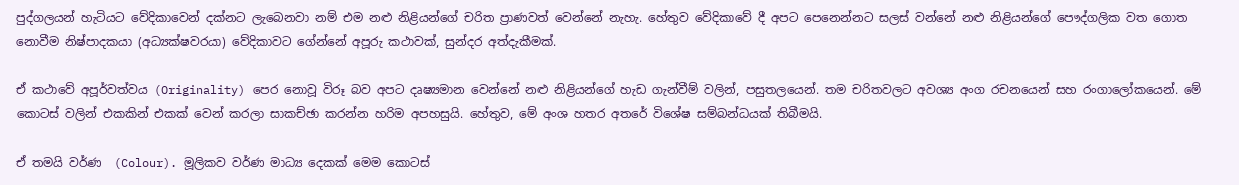පුද්ගලයන් හැටියට වේදිකාවෙන් දක්නට ලැබෙනවා නම් එම නළු නිළියන්ගේ චරිත ප්‍රාණවත් වෙන්නේ නැහැ. හේතුව වේදිකාවේ දී අපට පෙනෙන්නට සලස් වන්නේ නළු නිළියන්ගේ පෞද්ගලික වත ගොත නොවීම නිෂ්පාදකයා (අධ්‍යක්ෂවරයා) වේදිකාවට ගේන්නේ අපූරු කථාවක්, සුන්දර අත්දැකීමක්.

ඒ කථාවේ අපූර්වත්වය (Originality) පෙර නොවූ විරූ බව අපට දෘෂ්‍යමාන වෙන්නේ නළු නිළියන්ගේ හැඩ ගැන්වීම් වලින්, පසුතලයෙන්. තම චරිතවලට අවශ්‍ය අංග රචනයෙන් සහ රංගාලෝකයෙන්. මේ කොටස් වලින් එකකින් එකක් වෙන් කරලා සාකච්ඡා කරන්න හරිම අපහසුයි. හේතුව, මේ අංශ හතර අතරේ විශේෂ සම්බන්ධයක් තිබීමයි.

ඒ තමයි වර්ණ  (Colour). මූලිකව වර්ණ මාධ්‍ය දෙකක් මෙම කොටස්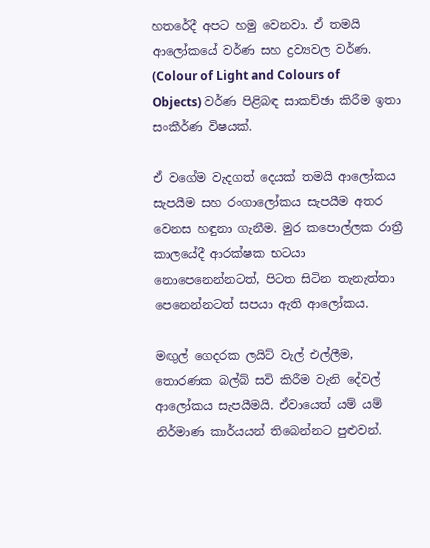හතරේදී අපට හමු වෙනවා. ඒ තමයි ආලෝකයේ වර්ණ සහ ද්‍රව්‍යවල වර්ණ. (Colour of Light and Colours of Objects) වර්ණ පිළිබඳ සාකච්ඡා කිරීම ඉතා සංකීර්ණ විෂයක්.

ඒ වගේම වැදගත් දෙයක් තමයි ආලෝකය සැපයීම සහ රංගාලෝකය සැපයීම අතර වෙනස හඳුනා ගැනීම. මුර කපොල්ලක රාත්‍රී කාලයේදී ආරක්ෂක භටයා නොපෙනෙන්නටත්, පිටත සිටින තැනැත්තා පෙනෙන්නටත් සපයා ඇති ආලෝකය.

මඟුල් ගෙදරක ලයිට් වැල් එල්ලීම, තොරණක බල්බ් සවි කිරීම වැනි දේවල් ආලෝකය සැපයීමයි. ඒවායෙත් යම් යම් නිර්මාණ කාර්යයන් තිබෙන්නට පුළුවන්.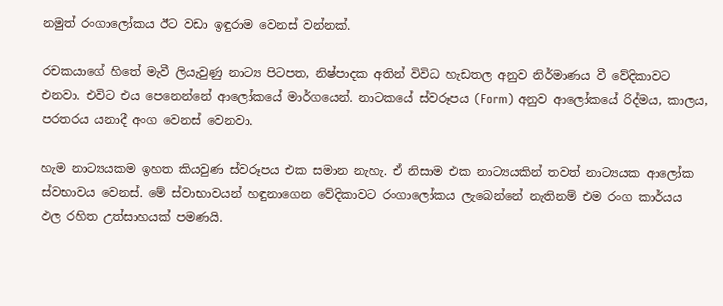නමුත් රංගාලෝකය ඊට වඩා ඉඳුරාම වෙනස් වන්නක්.

රචකයාගේ හිතේ මැවී ලියැවුණු නාට්‍ය පිටපත, නිෂ්පාදක අතින් විවිධ හැඩතල අනුව නිර්මාණය වී වේදිකාවට එනවා. එවිට එය පෙනෙන්නේ ආලෝකයේ මාර්ගයෙන්. නාටකයේ ස්වරූපය (Form) අනුව ආලෝකයේ රිද්මය, කාලය, පරතරය යනාදී අංග වෙනස් වෙනවා.

හැම නාට්‍යයකම ඉහත කියවුණ ස්වරූපය එක සමාන නැහැ. ඒ නිසාම එක නාට්‍යයකින් තවත් නාට්‍යයක ආලෝක ස්වභාවය වෙනස්. මේ ස්වාභාවයන් හඳුනාගෙන වේදිකාවට රංගාලෝකය ලැබෙන්නේ නැතිනම් එම රංග කාර්යය ඵල රහිත උත්සාහයක් පමණයි.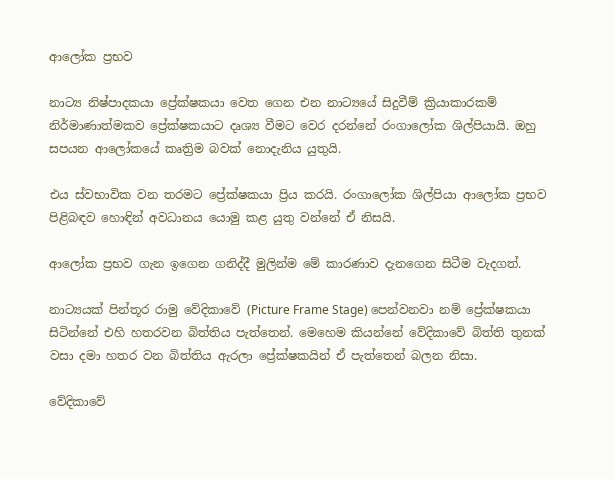ආලෝක ප්‍රභව

නාට්‍ය නිෂ්පාදකයා ප්‍රේක්ෂකයා වෙත ගෙන එන නාට්‍යයේ සිදුවීම් ක්‍රියාකාරකම් නිර්මාණාත්මකව ප්‍රේක්ෂකයාට දෘශ්‍ය වීමට වෙර දරන්නේ රංගාලෝක ශිල්පියායි. ඔහු සපයන ආලෝකයේ කෘත්‍රිම බවක් නොදැනිය යුතුයි.

එය ස්වභාවික වන තරමට ප්‍රේක්ෂකයා ප්‍රිය කරයි. රංගාලෝක ශිල්පියා ආලෝක ප්‍රභව පිළිබඳව හොඳින් අවධානය යොමු කළ යුතු වන්නේ ඒ නිසයි.

ආලෝක ප්‍රභව ගැන ඉගෙන ගනිද්දී මුලින්ම මේ කාරණාව දැනගෙන සිටීම වැදගත්.

නාට්‍යයක් පින්තූර රාමු වේදිකාවේ (Picture Frame Stage) පෙන්වනවා නම් ප්‍රේක්ෂකයා සිටින්නේ එහි හතරවන බිත්තිය පැත්තෙන්. මෙහෙම කියන්නේ වේදිකාවේ බිත්ති තුනක් වසා දමා හතර වන බිත්තිය ඇරලා ප්‍රේක්ෂකයින් ඒ පැත්තෙන් බලන නිසා.

වේදිකාවේ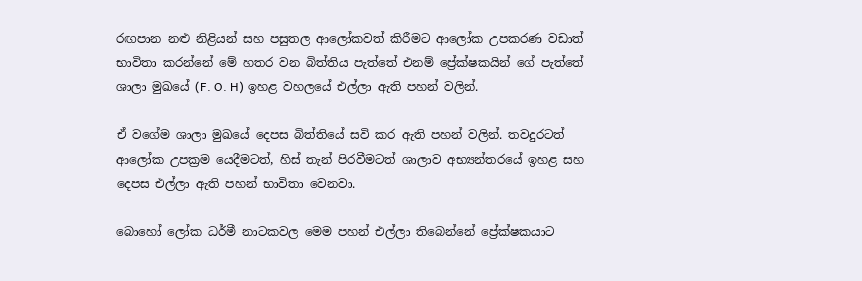රඟපාන නළු නිළියන් සහ පසුතල ආලෝකවත් කිරීමට ආලෝක උපකරණ වඩාත් භාවිතා කරන්නේ මේ හතර වන බිත්තිය පැත්තේ එනම් ප්‍රේක්ෂකයින් ගේ පැත්තේ ශාලා මුඛයේ (F. O. H) ඉහළ වහලයේ එල්ලා ඇති පහන් වලින්.

ඒ වගේම ශාලා මුඛයේ දෙපස බිත්තියේ සවි කර ඇති පහන් වලින්. තවදුරටත් ආලෝක උපක්‍රම යෙදීමටත්, හිස් තැන් පිරවීමටත් ශාලාව අභ්‍යන්තරයේ ඉහළ සහ දෙපස එල්ලා ඇති පහන් භාවිතා වෙනවා.

බොහෝ ලෝක ධර්මී නාටකවල මෙම පහන් එල්ලා තිබෙන්නේ ප්‍රේක්ෂකයාට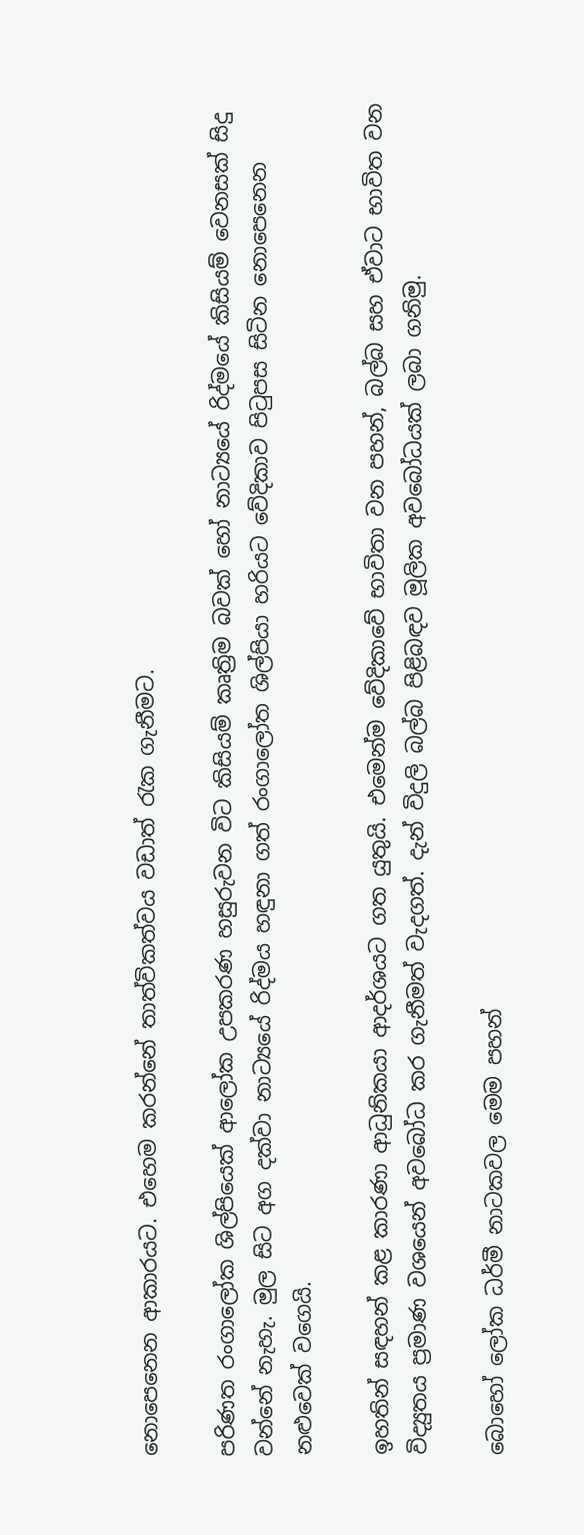නොපෙනෙන ආකාරයට. එහෙම කරන්නේ තාත්විකත්වය වඩාත් රැක ගැනීමට.

පරිණත රංගාලෝක ශිල්පියෙක් ආලෝක උපකරණ හසුරුවන විට කිසියම් කෘත්‍රිම බවක් හෝ නාට්‍යයේ රිද්මයේ කිසියම් වෙනසක් සිදු වන්නේ නැහැ. මුල සිට අග දක්වා නාට්‍යයේ රිද්මය හඳුනා ගත් රංගාලෝත ශිල්පියා හරියට වේදිකාව පිටුපස සිටින නොපෙනෙන නළුවෙක් වගෙයි.

ඉහතින් සඳහන් කළ කාරණා ආධුනිකයා ආදර්ශයට ගත යුතුයි. එමෙන්ම වේදිකාවේ භාවිතා වන පහන්, බල්බ සහ ඒවාට භාවිත වන විද්‍යුතය ප්‍රමාණ වශයෙන් අවබෝධ කර ගැනීමත් වැදගත්. දැන් විදුලි බල්බ පිළිබඳව මූලික අවබෝධයක් ලබා ගනිමු.

බොහෝ ලෝක ධර්මී නාටකවල මෙම පහන්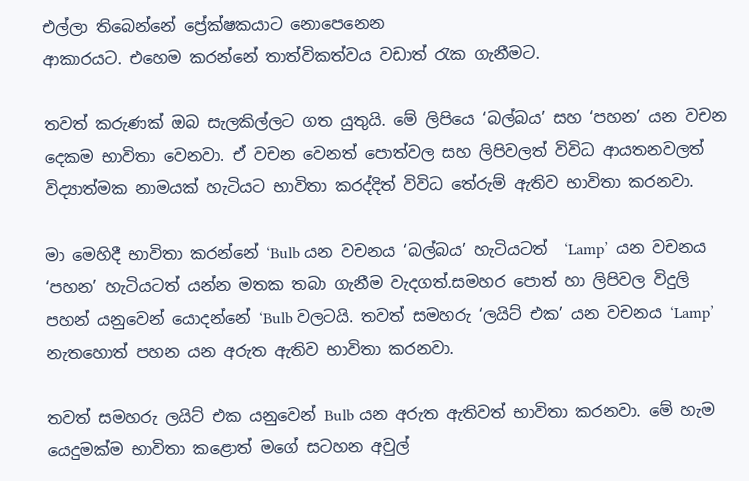එල්ලා තිබෙන්නේ ප්‍රේක්ෂකයාට නොපෙනෙන
ආකාරයට. එහෙම කරන්නේ තාත්විකත්වය වඩාත් රැක ගැනීමට.

තවත් කරුණක් ඔබ සැලකිල්ලට ගත යුතුයි. මේ ලිපියෙ ‘බල්බය’ සහ ‘පහන’ යන වචන දෙකම භාවිතා වෙනවා. ඒ වචන වෙනත් පොත්වල සහ ලිපිවලත් විවිධ ආයතනවලත් විද්‍යාත්මක නාමයක් හැටියට භාවිතා කරද්දිත් විවිධ තේරුම් ඇතිව භාවිතා කරනවා.

මා මෙහිදී භාවිතා කරන්නේ ‘Bulb යන වචනය ‘බල්බය’ හැටියටත්  ‘Lamp’  යන වචනය ‘පහන’ හැටියටත් යන්න මතක තබා ගැනීම වැදගත්.සමහර පොත් හා ලිපිවල විදුලි පහන් යනුවෙන් යොදන්නේ ‘Bulb වලටයි. තවත් සමහරු ‘ලයිට් එක’ යන වචනය ‘Lamp’  නැතහොත් පහන යන අරුත ඇතිව භාවිතා කරනවා.

තවත් සමහරු ලයිට් එක යනුවෙන් Bulb යන අරුත ඇතිවත් භාවිතා කරනවා. මේ හැම යෙදුමක්ම භාවිතා කළොත් මගේ සටහන අවුල්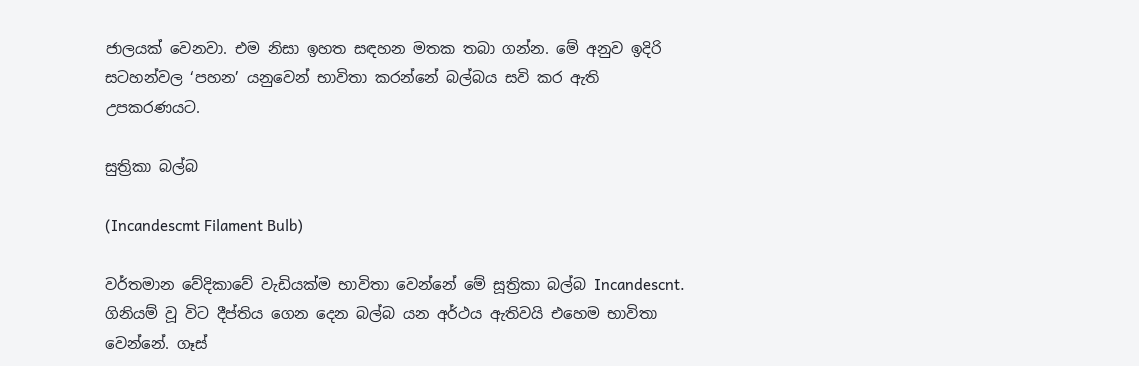ජාලයක් වෙනවා. එම නිසා ඉහත සඳහන මතක තබා ගන්න. මේ අනුව ඉදිරි සටහන්වල ‘පහන’ යනුවෙන් භාවිතා කරන්නේ බල්බය සවි කර ඇති උපකරණයට.

සුත්‍රිකා බල්බ

(Incandescmt Filament Bulb)

වර්තමාන වේදිකාවේ වැඩියක්ම භාවිතා වෙන්නේ මේ සූත්‍රිකා බල්බ Incandescnt. ගිනියම් වූ විට දීප්තිය ගෙන දෙන බල්බ යන අර්ථය ඇතිවයි එහෙම භාවිතා වෙන්නේ. ගෑස්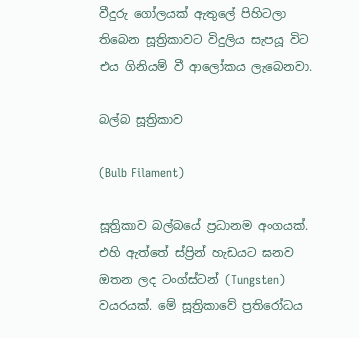වීදුරු ගෝලයක් ඇතුලේ පිහිටලා තිබෙන සූත්‍රිකාවට විදුලිය සැපයූ විට එය ගිනියම් වී ආලෝකය ලැබෙනවා.

බල්බ සූත්‍රිකාව

(Bulb Filament)

සූත්‍රිකාව බල්බයේ ප්‍රධානම අංගයක්. එහි ඇත්තේ ස්ප්‍රින් හැඩයට ඝනව ඔතන ලද ටංග්ස්ටන් (Tungsten) වයරයක්. මේ සූත්‍රිකාවේ ප්‍රතිරෝධය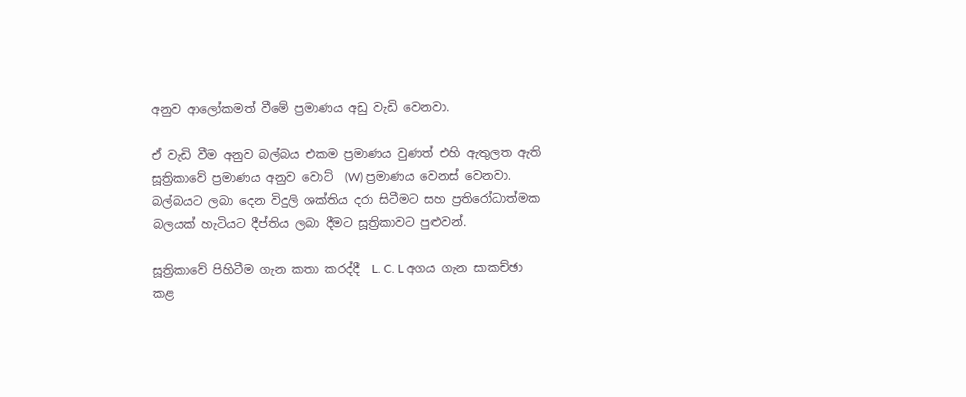අනුව ආලෝකමත් වීමේ ප්‍රමාණය අඩු වැඩි වෙනවා.

ඒ වැඩි වීම අනුව බල්බය එකම ප්‍රමාණය වුණත් එහි ඇතුලත ඇති සූත්‍රිකාවේ ප්‍රමාණය අනුව වොට්  (W) ප්‍රමාණය වෙනස් වෙනවා. බල්බයට ලබා දෙන විදුලි ශක්තිය දරා සිටීමට සහ ප්‍රතිරෝධාත්මක බලයක් හැටියට දීප්තිය ලබා දීමට සූත්‍රිකාවට පුළුවන්.

සූත්‍රිකාවේ පිහිටීම ගැන කතා කරද්දී  L. C. L අගය ගැන සාකච්ඡා කළ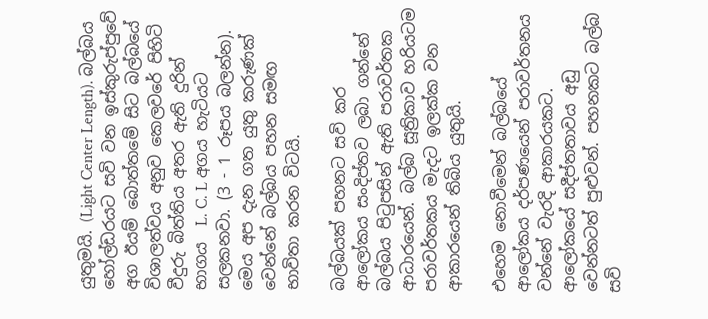යුතුමයි. (Light Center Length). බල්බය හෝල්ඩරයට සවි වන ඉස්කුරුප්පුවේ අග ඊයම් බොත්තමේ සිට බල්බයේ විශාලත්වය අනුව කෙලවරේ පිහිටි වීදුරු බිත්තිය අතර ඇති දුරින් භාගය  L. C. L අගය හැටියට සලකනවා. (3 - 1 රූපය බලන්න). මෙය අප දැන ගත යුතු කරුණක් වෙන්නේ බල්බය පහන සමඟ භාවිතා කරන විටයි.

බල්බයක් පහනට සවි කර ආලෝකය සංදිප්තව ලබා ගන්නේ බල්බය පිටුපසින් ඇති පරාවර්තක ආධාරයෙන්. බල්බ සූත්‍රිකාව හරියටම පරාවර්තකය මැදට ඉලක්ක වන ආකාරයෙන් තිබිය යුතුයි.

එහෙම නොවීමෙන් බල්බයේ ආලෝකය දර්පණයෙන් පරාවර්තනය වන්නේ වැරදි ආකාරයකට. ආලෝකයේ සදීප්තතාවය අඩු වෙන්නටත් පුළුවන්. පහනකට බල්බ සවි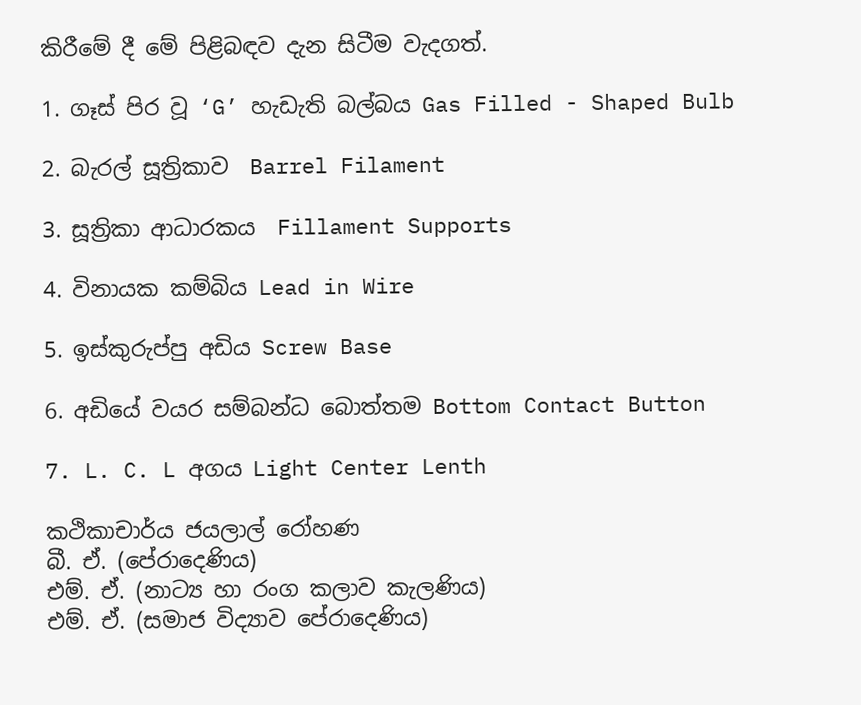කිරීමේ දී මේ පිළිබඳව දැන සිටීම වැදගත්.

1. ගෑස් පිර වූ ‘G’ හැඩැති බල්බය Gas Filled - Shaped Bulb

2. බැරල් සූත්‍රිකාව  Barrel Filament

3. සූත්‍රිකා ආධාරකය  Fillament Supports

4. විනායක කම්බිය Lead in Wire

5. ඉස්කුරුප්පු අඩිය Screw Base

6. අඩියේ වයර සම්බන්ධ බොත්තම Bottom Contact Button

7. L. C. L අගය Light Center Lenth

කථිකාචාර්ය ජයලාල් රෝහණ
බී. ඒ. (පේරාදෙණිය)
එම්. ඒ. (නාට්‍ය හා රංග කලාව කැලණිය)
එම්. ඒ. (සමාජ විද්‍යාව පේරාදෙණිය)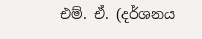එම්. ඒ. (දර්ශනය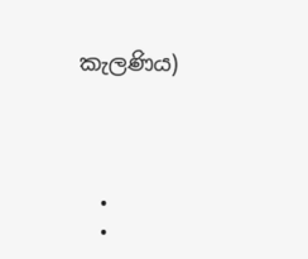කැලණිය)




  •
  •